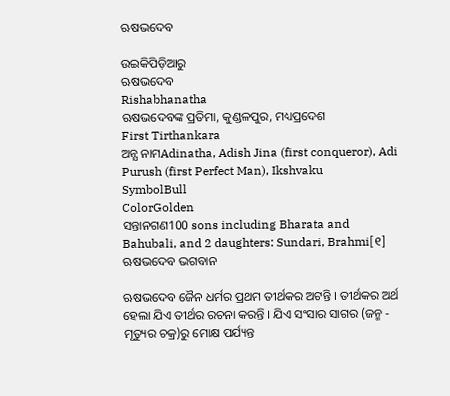ଋଷଭଦେବ

ଉଇକିପିଡ଼ିଆ‌ରୁ
ଋଷଭଦେବ
Rishabhanatha
ଋଷଭଦେବଙ୍କ ପ୍ରତିମା, କୁଣ୍ଡଳପୁର, ମଧ୍ୟପ୍ରଦେଶ
First Tirthankara
ଅନ୍ଯ ନାମAdinatha, Adish Jina (first conqueror), Adi Purush (first Perfect Man), Ikshvaku
SymbolBull
ColorGolden
ସନ୍ତାନଗଣ100 sons including Bharata and Bahubali, and 2 daughters: Sundari, Brahmi[୧]
ଋଷଭଦେବ ଭଗବାନ

ଋଷଭଦେବ ଜୈନ ଧର୍ମର ପ୍ରଥମ ତୀର୍ଥକର ଅଟନ୍ତି । ତୀର୍ଥକର ଅର୍ଥ ହେଲା ଯିଏ ତୀର୍ଥର ରଚନା କରନ୍ତି । ଯିଏ ସଂସାର ସାଗର (ଜନ୍ମ - ମୃତ୍ୟୁର ଚକ୍ର)ରୁ ମୋକ୍ଷ ପର୍ଯ୍ୟନ୍ତ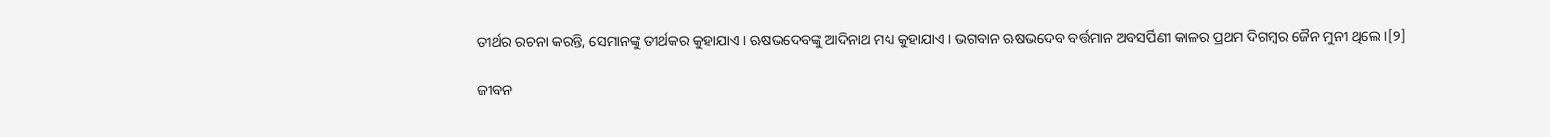ତୀର୍ଥର ରଚନା କରନ୍ତି, ସେମାନଙ୍କୁ ତୀର୍ଥକର କୁହାଯାଏ । ଋଷଭଦେବଙ୍କୁ ଆଦିନାଥ ମଧ୍ୟ କୁହାଯାଏ । ଭଗବାନ ଋଷଭଦେବ ବର୍ତ୍ତମାନ ଅବସର୍ପିଣୀ କାଳର ପ୍ରଥମ ଦିଗମ୍ବର ଜୈନ ମୁନୀ ଥିଲେ ।[୨]

ଜୀବନ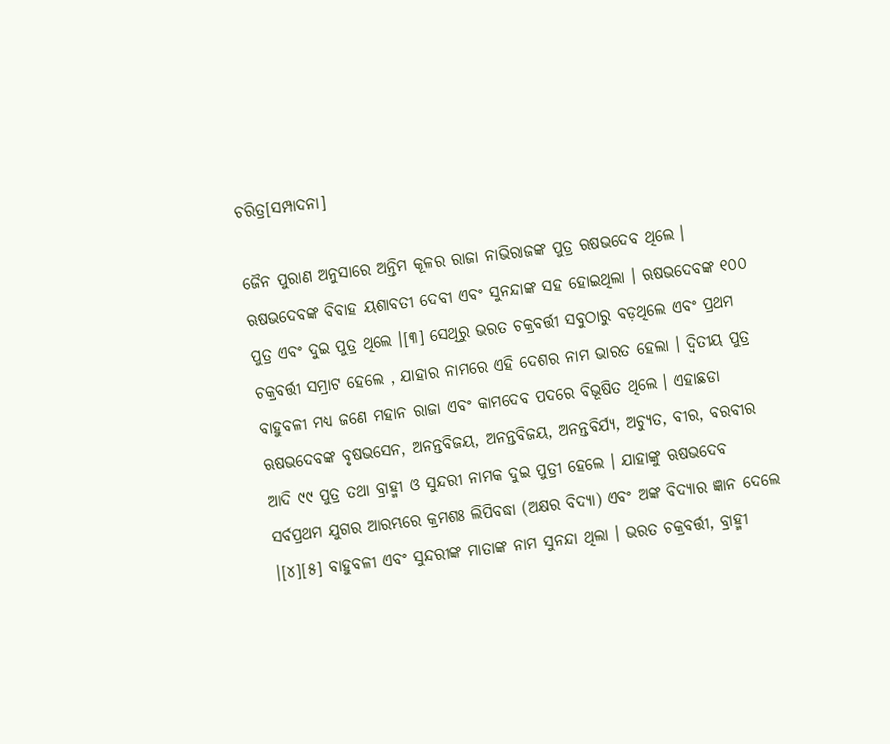ଚରିତ୍ର[ସମ୍ପାଦନା]

ଜୈନ ପୁରାଣ ଅନୁସାରେ ଅନ୍ତିମ କୂଳର ରାଜା ନାଭିରାଜଙ୍କ ପୁତ୍ର ଋଷଭଦେବ ଥିଲେ । ଋଷଭଦେବଙ୍କ ବିବାହ ୟଶାବତୀ ଦେବୀ ଏବଂ ସୁନନ୍ଦାଙ୍କ ସହ ହୋଇଥିଲା । ଋଷଭଦେବଙ୍କ ୧୦୦ ପୁତ୍ର ଏବଂ ଦୁଇ ପୁତ୍ର ଥିଲେ ।[୩] ସେଥିରୁ ଭରତ ଚକ୍ରବର୍ତ୍ତୀ ସବୁଠାରୁ ବଡ଼ଥିଲେ ଏବଂ ପ୍ରଥମ ଚକ୍ରବର୍ତ୍ତୀ ସମ୍ରାଟ ହେଲେ , ଯାହାର ନାମରେ ଏହି ଦେଶର ନାମ ଭାରତ ହେଲା । ଦ୍ୱିତୀୟ ପୁତ୍ର ବାହୁବଳୀ ମଧ୍ୟ ଜଣେ ମହାନ ରାଜା ଏବଂ କାମଦେବ ପଦରେ ବିଭୂଷିତ ଥିଲେ । ଏହାଛଡା ଋଷଭଦେବଙ୍କ ବୃଷଭସେନ, ଅନନ୍ତବିଜୟ, ଅନନ୍ତବିଜୟ, ଅନନ୍ତବିର୍ଯ୍ୟ, ଅଚ୍ୟୁତ, ବୀର, ବରବୀର ଆଦି ୯୯ ପୁତ୍ର ତଥା ବ୍ରାହ୍ମୀ ଓ ସୁନ୍ଦରୀ ନାମକ ଦୁଇ ପୁତ୍ରୀ ହେଲେ । ଯାହାଙ୍କୁ ଋଷଭଦେବ ସର୍ବପ୍ରଥମ ଯୁଗର ଆରମ୍ଭରେ କ୍ରମଶଃ ଲିପିବଦ୍ଧା (ଅକ୍ଷର ବିଦ୍ୟା) ଏବଂ ଅଙ୍କ ବିଦ୍ୟାର ଜ୍ଞାନ ଦେଲେ ।[୪][୫] ବାହୁବଳୀ ଏବଂ ସୁନ୍ଦରୀଙ୍କ ମାତାଙ୍କ ନାମ ସୁନନ୍ଦା ଥିଲା । ଭରତ ଚକ୍ରବର୍ତ୍ତୀ, ବ୍ରାହ୍ମୀ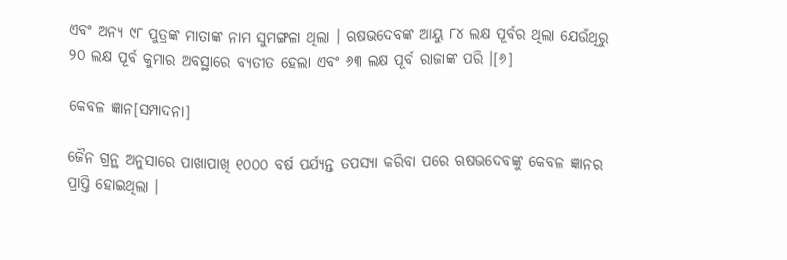ଏବଂ ଅନ୍ୟ ୯୮ ପୁତ୍ରଙ୍କ ମାତାଙ୍କ ନାମ ସୁମଙ୍ଗଳା ଥିଲା । ଋଷଭଦେବଙ୍କ ଆୟୁ ୮୪ ଲକ୍ଷ ପୂର୍ବର ଥିଲା ଯେଉଁଥିରୁ ୨୦ ଲକ୍ଷ ପୂର୍ବ କୁମାର ଅବସ୍ଥାରେ ବ୍ୟତୀତ ହେଲା ଏବଂ ୬୩ ଲକ୍ଷ ପୂର୍ବ ରାଜାଙ୍କ ପରି ।[୬]

କେବଳ ଜ୍ଞାନ[ସମ୍ପାଦନା]

ଜୈନ ଗ୍ରନ୍ଥ ଅନୁସାରେ ପାଖାପାଖି ୧୦୦୦ ବର୍ଷ ପର୍ଯ୍ୟନ୍ତ ତପସ୍ୟା କରିବା ପରେ ଋଷଭଦେବଙ୍କୁ କେବଳ ଜ୍ଞାନର ପ୍ରାପ୍ତି ହୋଇଥିଲା ।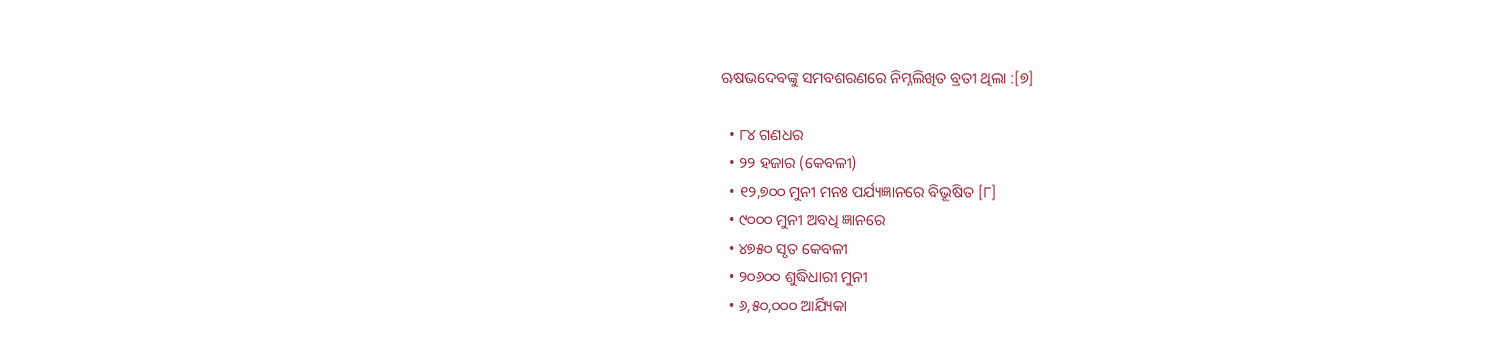ଋଷଭଦେବଙ୍କୁ ସମବଶରଣରେ ନିମ୍ନଲିଖିତ ବ୍ରତୀ ଥିଲା :[୭]

  • ୮୪ ଗଣଧର
  • ୨୨ ହଜାର (କେବଳୀ)
  • ୧୨,୭୦୦ ମୁନୀ ମନଃ ପର୍ଯ୍ୟଜ୍ଞାନରେ ବିଭୂଷିତ [୮]
  • ୯୦୦୦ ମୁନୀ ଅବଧି ଜ୍ଞାନରେ
  • ୪୭୫୦ ସୃତ କେବଳୀ
  • ୨୦୬୦୦ ଶୁଦ୍ଧିଧାରୀ ମୁନୀ
  • ୬,୫୦,୦୦୦ ଆର୍ଯ୍ୟିକା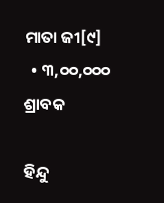ମାତା ଜୀ[୯]
  • ୩,୦୦,୦୦୦ ଶ୍ରାବକ

ହିନ୍ଦୁ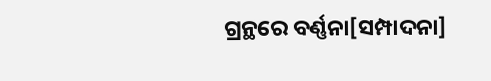ଗ୍ରନ୍ଥରେ ବର୍ଣ୍ଣନା[ସମ୍ପାଦନା]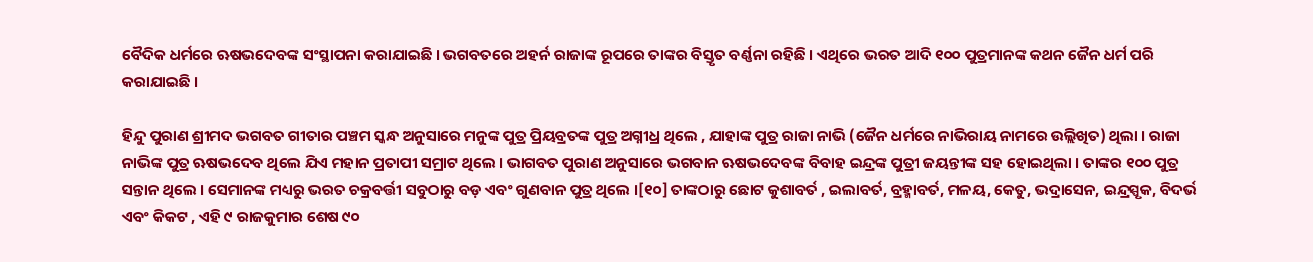ବୈଦିକ ଧର୍ମରେ ଋଷଭଦେବଙ୍କ ସଂସ୍ଥାପନା କରାଯାଇଛି । ଭଗବତରେ ଅହର୍ନ ରାଜାଙ୍କ ରୂପରେ ତାଙ୍କର ବିସ୍ତୃତ ବର୍ଣ୍ଣନା ରହିଛି । ଏଥିରେ ଭରତ ଆଦି ୧୦୦ ପୁତ୍ରମାନଙ୍କ କଥନ ଜୈନ ଧର୍ମ ପରି କରାଯାଇଛି ।

ହିନ୍ଦୁ ପୁରାଣ ଶ୍ରୀମଦ ଭଗବତ ଗୀତାର ପଞ୍ଚମ ସ୍କନ୍ଧ ଅନୁସାରେ ମନୁଙ୍କ ପୁତ୍ର ପ୍ରିୟବ୍ରତଙ୍କ ପୁତ୍ର ଅଗ୍ନୀଧ୍ର ଥିଲେ , ଯାହାଙ୍କ ପୁତ୍ର ରାଜା ନାଭି (ଜୈନ ଧର୍ମରେ ନାଭିରାୟ ନାମରେ ଉଲ୍ଲିଖିତ) ଥିଲା । ରାଜା ନାଭିଙ୍କ ପୁତ୍ର ଋଷଭଦେବ ଥିଲେ ଯିଏ ମହାନ ପ୍ରତାପୀ ସମ୍ରାଟ ଥିଲେ । ଭାଗବତ ପୁରାଣ ଅନୁସାରେ ଭଗବାନ ଋଷଭଦେବଙ୍କ ବିବାହ ଇନ୍ଦ୍ରଙ୍କ ପୁତ୍ରୀ ଜୟନ୍ତୀଙ୍କ ସହ ହୋଇଥିଲା । ତାଙ୍କର ୧୦୦ ପୁତ୍ର ସନ୍ତାନ ଥିଲେ । ସେମାନଙ୍କ ମଧ୍ୟରୁ ଭରତ ଚକ୍ରବର୍ତ୍ତୀ ସବୁଠାରୁ ବଡ଼ ଏବଂ ଗୁଣବାନ ପୁତ୍ର ଥିଲେ ।[୧୦] ତାଙ୍କଠାରୁ ଛୋଟ କୁଶାବର୍ତ , ଇଲାବର୍ତ, ବ୍ରହ୍ମାବର୍ତ, ମଳୟ, କେତୁ, ଭଦ୍ରାସେନ, ଇନ୍ଦ୍ରସ୍ପୃକ, ବିଦର୍ଭ ଏବଂ କିକଟ , ଏହି ୯ ରାଜକୁମାର ଶେଷ ୯୦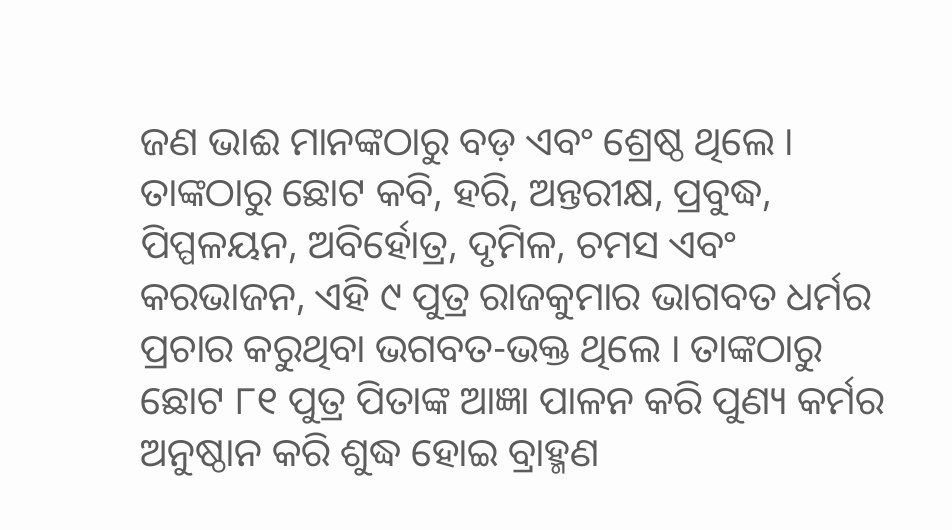ଜଣ ଭାଈ ମାନଙ୍କଠାରୁ ବଡ଼ ଏବଂ ଶ୍ରେଷ୍ଠ ଥିଲେ । ତାଙ୍କଠାରୁ ଛୋଟ କବି, ହରି, ଅନ୍ତରୀକ୍ଷ, ପ୍ରବୁଦ୍ଧ, ପିପ୍ପଳୟନ, ଅବିର୍ହୋତ୍ର, ଦୃମିଳ, ଚମସ ଏବଂ କରଭାଜନ, ଏହି ୯ ପୁତ୍ର ରାଜକୁମାର ଭାଗବତ ଧର୍ମର ପ୍ରଚାର କରୁଥିବା ଭଗବତ-ଭକ୍ତ ଥିଲେ । ତାଙ୍କଠାରୁ ଛୋଟ ୮୧ ପୁତ୍ର ପିତାଙ୍କ ଆଜ୍ଞା ପାଳନ କରି ପୁଣ୍ୟ କର୍ମର ଅନୁଷ୍ଠାନ କରି ଶୁଦ୍ଧ ହୋଇ ବ୍ରାହ୍ମଣ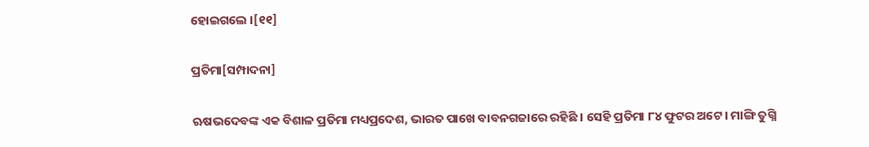ହୋଇଗଲେ ।[୧୧]

ପ୍ରତିମା[ସମ୍ପାଦନା]

ଋଷଭଦେବଙ୍କ ଏକ ବିଶାଳ ପ୍ରତିମା ମଧ୍ୟପ୍ରଦେଶ, ଭାରତ ପାଖେ ବାବନଗଜାରେ ରହିଛି । ସେହି ପ୍ରତିମା ୮୪ ଫୁଟର ଅଟେ । ମାଙ୍ଗି ତୁଗ୍ନି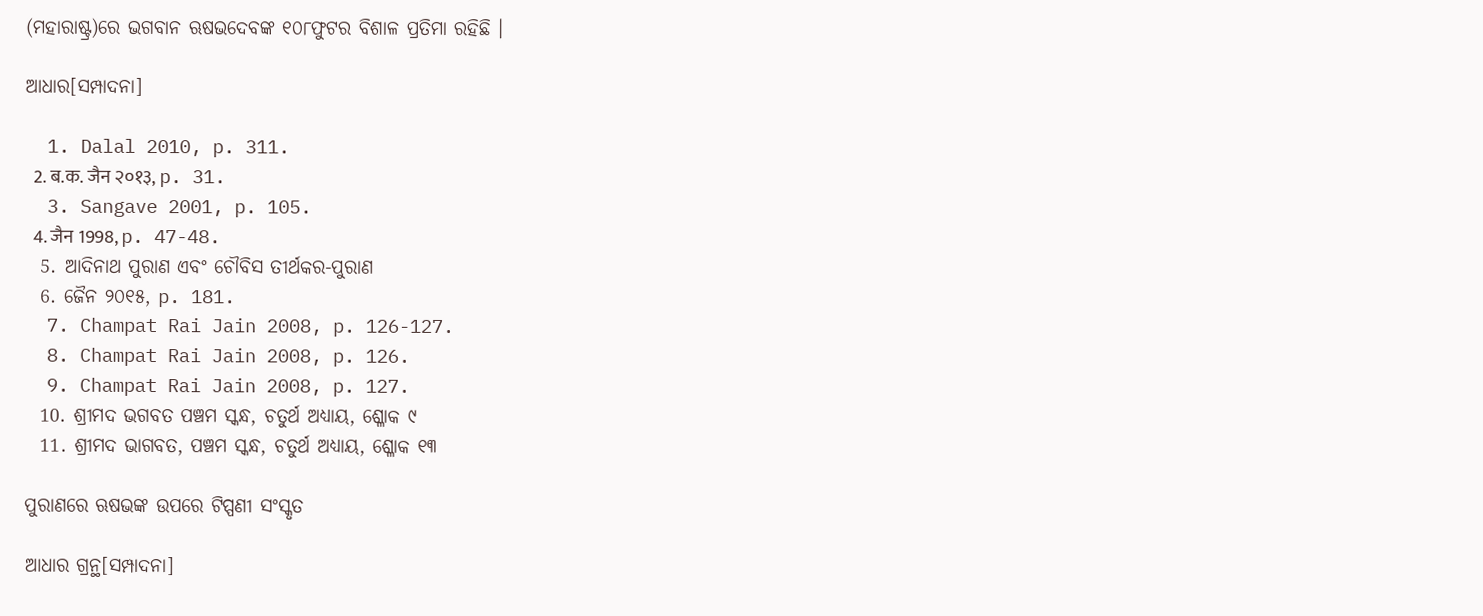(ମହାରାଷ୍ଟ୍ର)ରେ ଭଗବାନ ଋଷଭଦେବଙ୍କ ୧୦୮ଫୁଟର ବିଶାଳ ପ୍ରତିମା ରହିଛି ।

ଆଧାର[ସମ୍ପାଦନା]

  1. Dalal 2010, p. 311.
  2. ब.क. जैन २०१३, p. 31.
  3. Sangave 2001, p. 105.
  4. जैन 1998, p. 47-48.
  5. ଆଦିନାଥ ପୁରାଣ ଏବଂ ଚୌବିସ ତୀର୍ଥକର-ପୁରାଣ
  6. ଜୈନ ୨୦୧୫, p. 181.
  7. Champat Rai Jain 2008, p. 126-127.
  8. Champat Rai Jain 2008, p. 126.
  9. Champat Rai Jain 2008, p. 127.
  10. ଶ୍ରୀମଦ ଭଗବତ ପଞ୍ଚମ ସ୍କନ୍ଧ, ଚତୁର୍ଥ ଅଧ୍ୟାୟ, ଶ୍ଳୋକ ୯
  11. ଶ୍ରୀମଦ ଭାଗବତ, ପଞ୍ଚମ ସ୍କନ୍ଧ, ଚତୁର୍ଥ ଅଧ୍ୟାୟ, ଶ୍ଳୋକ ୧୩

ପୁରାଣରେ ଋଷଭଙ୍କ ଉପରେ ଟିପ୍ପଣୀ ସଂସ୍କୃତ

ଆଧାର ଗ୍ରନ୍ଥ[ସମ୍ପାଦନା]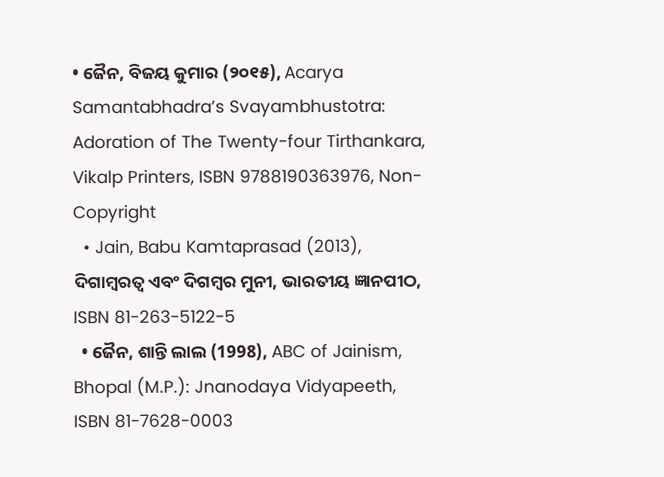• ଜୈନ, ବିଜୟ କୁମାର (୨୦୧୫), Acarya Samantabhadra’s Svayambhustotra: Adoration of The Twenty-four Tirthankara, Vikalp Printers, ISBN 9788190363976, Non-Copyright
  • Jain, Babu Kamtaprasad (2013), ଦିଗାମ୍ବରତ୍ୱ ଏବଂ ଦିଗମ୍ବର ମୁନୀ, ଭାରତୀୟ ଜ୍ଞାନପୀଠ, ISBN 81-263-5122-5
  • ଜୈନ, ଶାନ୍ତି ଲାଲ (1998), ABC of Jainism, Bhopal (M.P.): Jnanodaya Vidyapeeth, ISBN 81-7628-0003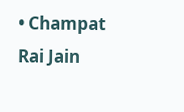• Champat Rai Jain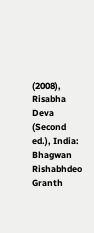(2008), Risabha Deva (Second ed.), India: Bhagwan Rishabhdeo Granth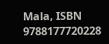Mala, ISBN 9788177720228